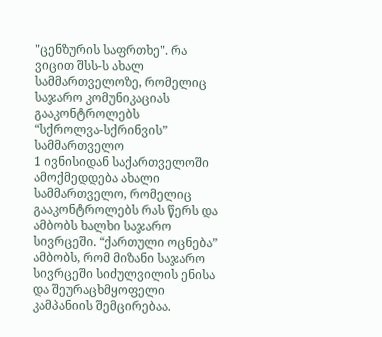"ცენზურის საფრთხე". რა ვიცით შსს-ს ახალ სამმართველოზე, რომელიც საჯარო კომუნიკაციას გააკონტროლებს
“სქროლვა-სქრინვის” სამმართველო
1 ივნისიდან საქართველოში ამოქმედდება ახალი სამმართველო, რომელიც გააკონტროლებს რას წერს და ამბობს ხალხი საჯარო სივრცეში. “ქართული ოცნება” ამბობს, რომ მიზანი საჯარო სივრცეში სიძულვილის ენისა და შეურაცხმყოფელი კამპანიის შემცირებაა.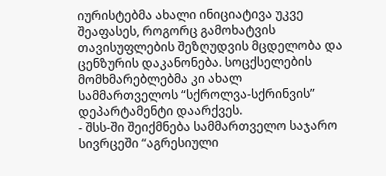იურისტებმა ახალი ინიციატივა უკვე შეაფასეს, როგორც გამოხატვის თავისუფლების შეზღუდვის მცდელობა და ცენზურის დაკანონება. სოცქსელების მომხმარებლებმა კი ახალ სამმართველოს “სქროლვა-სქრინვის” დეპარტამენტი დაარქვეს.
- შსს-ში შეიქმნება სამმართველო საჯარო სივრცეში “აგრესიული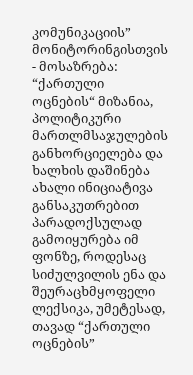კომუნიკაციის” მონიტორინგისთვის
- მოსაზრება: “ქართული ოცნების“ მიზანია, პოლიტიკური მართლმსაჯულების განხორციელება და ხალხის დაშინება
ახალი ინიციატივა განსაკუთრებით პარადოქსულად გამოიყურება იმ ფონზე, როდესაც სიძულვილის ენა და შეურაცხმყოფელი ლექსიკა, უმეტესად, თავად “ქართული ოცნების”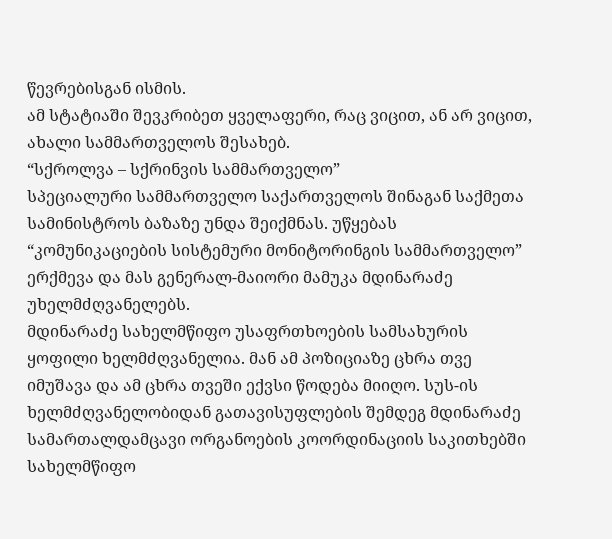წევრებისგან ისმის.
ამ სტატიაში შევკრიბეთ ყველაფერი, რაც ვიცით, ან არ ვიცით, ახალი სამმართველოს შესახებ.
“სქროლვა – სქრინვის სამმართველო”
სპეციალური სამმართველო საქართველოს შინაგან საქმეთა სამინისტროს ბაზაზე უნდა შეიქმნას. უწყებას “კომუნიკაციების სისტემური მონიტორინგის სამმართველო” ერქმევა და მას გენერალ-მაიორი მამუკა მდინარაძე უხელმძღვანელებს.
მდინარაძე სახელმწიფო უსაფრთხოების სამსახურის ყოფილი ხელმძღვანელია. მან ამ პოზიციაზე ცხრა თვე იმუშავა და ამ ცხრა თვეში ექვსი წოდება მიიღო. სუს-ის ხელმძღვანელობიდან გათავისუფლების შემდეგ მდინარაძე სამართალდამცავი ორგანოების კოორდინაციის საკითხებში სახელმწიფო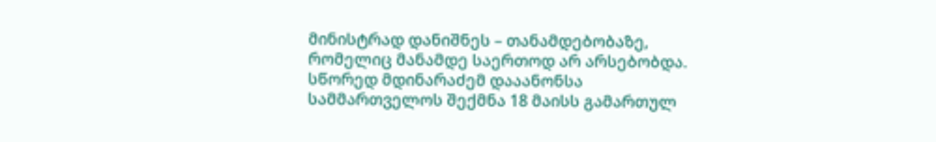მინისტრად დანიშნეს – თანამდებობაზე, რომელიც მანამდე საერთოდ არ არსებობდა.
სწორედ მდინარაძემ დააანონსა სამმართველოს შექმნა 18 მაისს გამართულ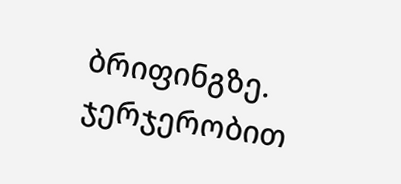ბრიფინგზე.
ჯერჯერობით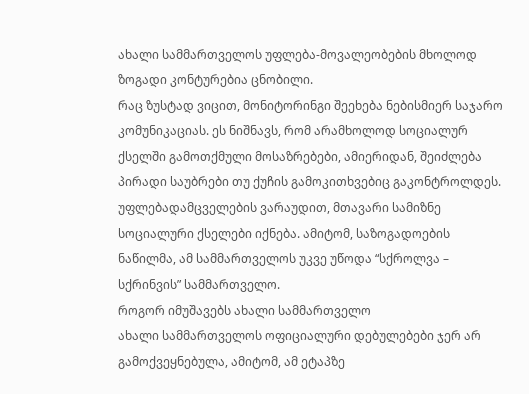ახალი სამმართველოს უფლება-მოვალეობების მხოლოდ ზოგადი კონტურებია ცნობილი.
რაც ზუსტად ვიცით, მონიტორინგი შეეხება ნებისმიერ საჯარო კომუნიკაციას. ეს ნიშნავს, რომ არამხოლოდ სოციალურ ქსელში გამოთქმული მოსაზრებები, ამიერიდან, შეიძლება პირადი საუბრები თუ ქუჩის გამოკითხვებიც გაკონტროლდეს.
უფლებადამცველების ვარაუდით, მთავარი სამიზნე სოციალური ქსელები იქნება. ამიტომ, საზოგადოების ნაწილმა, ამ სამმართველოს უკვე უწოდა “სქროლვა – სქრინვის” სამმართველო.
როგორ იმუშავებს ახალი სამმართველო
ახალი სამმართველოს ოფიციალური დებულებები ჯერ არ გამოქვეყნებულა, ამიტომ, ამ ეტაპზე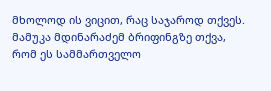მხოლოდ ის ვიცით, რაც საჯაროდ თქვეს.
მამუკა მდინარაძემ ბრიფინგზე თქვა, რომ ეს სამმართველო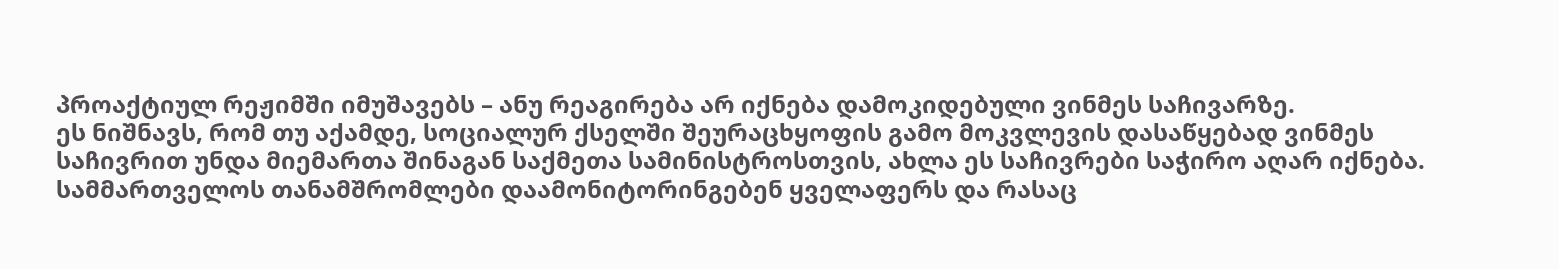პროაქტიულ რეჟიმში იმუშავებს – ანუ რეაგირება არ იქნება დამოკიდებული ვინმეს საჩივარზე.
ეს ნიშნავს, რომ თუ აქამდე, სოციალურ ქსელში შეურაცხყოფის გამო მოკვლევის დასაწყებად ვინმეს საჩივრით უნდა მიემართა შინაგან საქმეთა სამინისტროსთვის, ახლა ეს საჩივრები საჭირო აღარ იქნება. სამმართველოს თანამშრომლები დაამონიტორინგებენ ყველაფერს და რასაც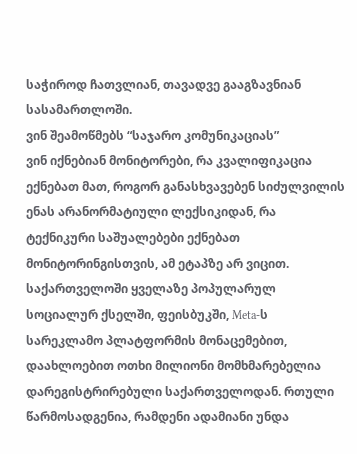საჭიროდ ჩათვლიან, თავადვე გააგზავნიან სასამართლოში.
ვინ შეამოწმებს “საჯარო კომუნიკაციას”
ვინ იქნებიან მონიტორები, რა კვალიფიკაცია ექნებათ მათ, როგორ განასხვავებენ სიძულვილის ენას არანორმატიული ლექსიკიდან, რა ტექნიკური საშუალებები ექნებათ მონიტორინგისთვის, ამ ეტაპზე არ ვიცით.
საქართველოში ყველაზე პოპულარულ სოციალურ ქსელში, ფეისბუკში, Meta-ს სარეკლამო პლატფორმის მონაცემებით, დაახლოებით ოთხი მილიონი მომხმარებელია დარეგისტრირებული საქართველოდან. რთული წარმოსადგენია, რამდენი ადამიანი უნდა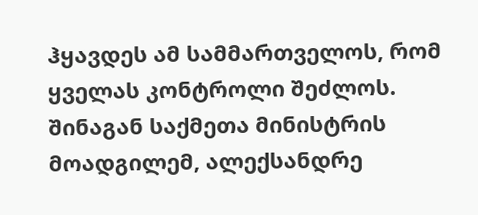ჰყავდეს ამ სამმართველოს, რომ ყველას კონტროლი შეძლოს.
შინაგან საქმეთა მინისტრის მოადგილემ, ალექსანდრე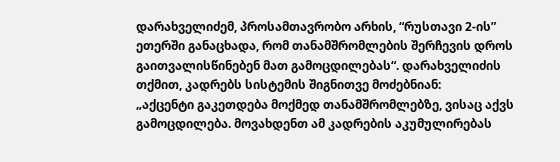დარახველიძემ, პროსამთავრობო არხის, “რუსთავი 2-ის” ეთერში განაცხადა, რომ თანამშრომლების შერჩევის დროს გაითვალისწინებენ მათ გამოცდილებას“. დარახველიძის თქმით, კადრებს სისტემის შიგნითვე მოძებნიან:
„აქცენტი გაკეთდება მოქმედ თანამშრომლებზე, ვისაც აქვს გამოცდილება. მოვახდენთ ამ კადრების აკუმულირებას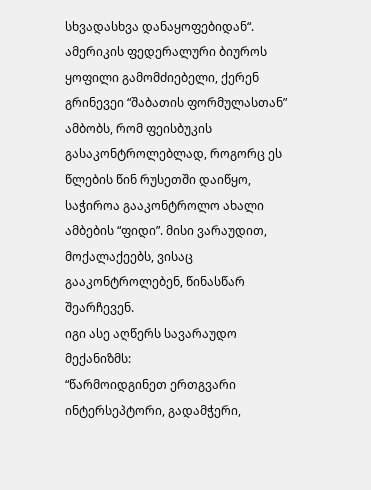სხვადასხვა დანაყოფებიდან“.
ამერიკის ფედერალური ბიუროს ყოფილი გამომძიებელი, ქერენ გრინევეი “შაბათის ფორმულასთან” ამბობს, რომ ფეისბუკის გასაკონტროლებლად, როგორც ეს წლების წინ რუსეთში დაიწყო, საჭიროა გააკონტროლო ახალი ამბების “ფიდი”. მისი ვარაუდით, მოქალაქეებს, ვისაც გააკონტროლებენ, წინასწარ შეარჩევენ.
იგი ასე აღწერს სავარაუდო მექანიზმს:
“წარმოიდგინეთ ერთგვარი ინტერსეპტორი, გადამჭერი,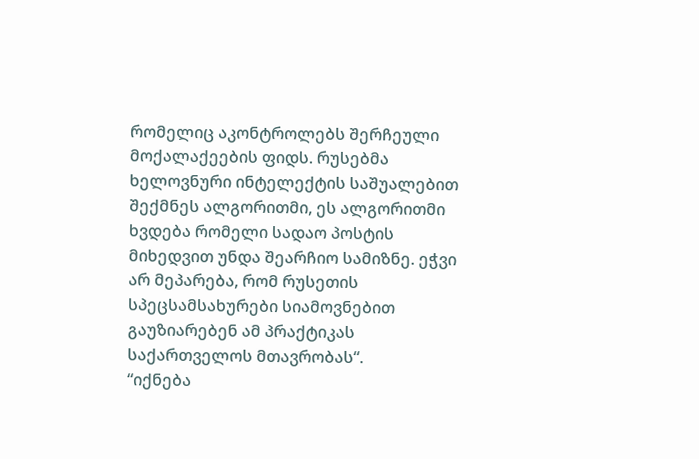რომელიც აკონტროლებს შერჩეული მოქალაქეების ფიდს. რუსებმა ხელოვნური ინტელექტის საშუალებით შექმნეს ალგორითმი, ეს ალგორითმი ხვდება რომელი სადაო პოსტის მიხედვით უნდა შეარჩიო სამიზნე. ეჭვი არ მეპარება, რომ რუსეთის სპეცსამსახურები სიამოვნებით გაუზიარებენ ამ პრაქტიკას საქართველოს მთავრობას“.
“იქნება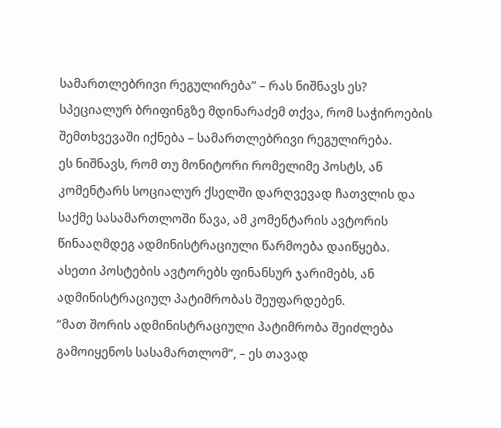სამართლებრივი რეგულირება” – რას ნიშნავს ეს?
სპეციალურ ბრიფინგზე მდინარაძემ თქვა, რომ საჭიროების შემთხვევაში იქნება – სამართლებრივი რეგულირება.
ეს ნიშნავს, რომ თუ მონიტორი რომელიმე პოსტს, ან კომენტარს სოციალურ ქსელში დარღვევად ჩათვლის და საქმე სასამართლოში წავა, ამ კომენტარის ავტორის წინააღმდეგ ადმინისტრაციული წარმოება დაიწყება.
ასეთი პოსტების ავტორებს ფინანსურ ჯარიმებს, ან ადმინისტრაციულ პატიმრობას შეუფარდებენ.
“მათ შორის ადმინისტრაციული პატიმრობა შეიძლება გამოიყენოს სასამართლომ“, – ეს თავად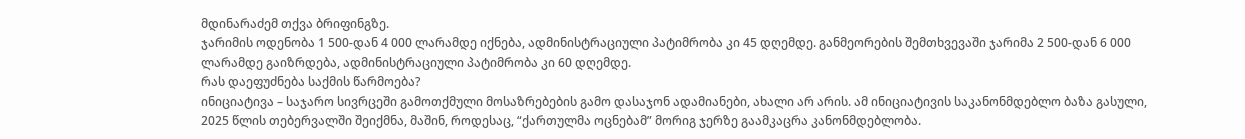მდინარაძემ თქვა ბრიფინგზე.
ჯარიმის ოდენობა 1 500-დან 4 000 ლარამდე იქნება, ადმინისტრაციული პატიმრობა კი 45 დღემდე. განმეორების შემთხვევაში ჯარიმა 2 500-დან 6 000 ლარამდე გაიზრდება, ადმინისტრაციული პატიმრობა კი 60 დღემდე.
რას დაეფუძნება საქმის წარმოება?
ინიციატივა – საჯარო სივრცეში გამოთქმული მოსაზრებების გამო დასაჯონ ადამიანები, ახალი არ არის. ამ ინიციატივის საკანონმდებლო ბაზა გასული, 2025 წლის თებერვალში შეიქმნა, მაშინ, როდესაც, “ქართულმა ოცნებამ” მორიგ ჯერზე გაამკაცრა კანონმდებლობა.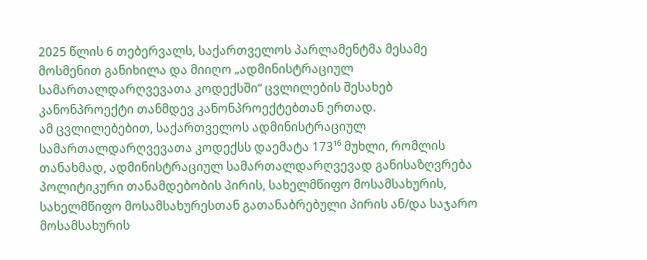2025 წლის 6 თებერვალს, საქართველოს პარლამენტმა მესამე მოსმენით განიხილა და მიიღო „ადმინისტრაციულ სამართალდარღვევათა კოდექსში“ ცვლილების შესახებ კანონპროექტი თანმდევ კანონპროექტებთან ერთად.
ამ ცვლილებებით, საქართველოს ადმინისტრაციულ სამართალდარღვევათა კოდექსს დაემატა 173¹⁶ მუხლი, რომლის თანახმად, ადმინისტრაციულ სამართალდარღვევად განისაზღვრება პოლიტიკური თანამდებობის პირის, სახელმწიფო მოსამსახურის, სახელმწიფო მოსამსახურესთან გათანაბრებული პირის ან/და საჯარო მოსამსახურის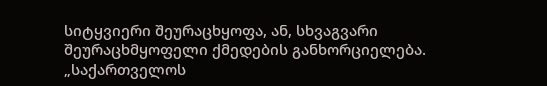სიტყვიერი შეურაცხყოფა, ან, სხვაგვარი შეურაცხმყოფელი ქმედების განხორციელება.
„საქართველოს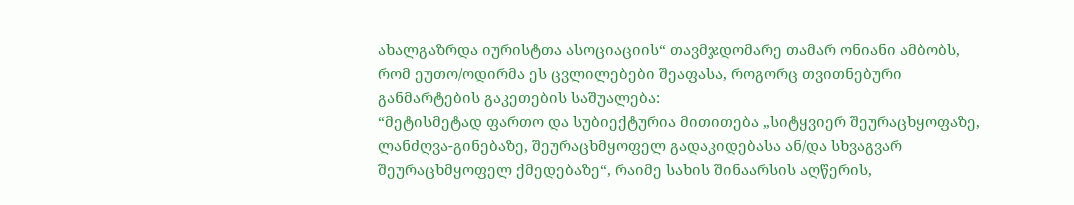ახალგაზრდა იურისტთა ასოციაციის“ თავმჯდომარე თამარ ონიანი ამბობს, რომ ეუთო/ოდირმა ეს ცვლილებები შეაფასა, როგორც თვითნებური განმარტების გაკეთების საშუალება:
“მეტისმეტად ფართო და სუბიექტურია მითითება „სიტყვიერ შეურაცხყოფაზე, ლანძღვა-გინებაზე, შეურაცხმყოფელ გადაკიდებასა ან/და სხვაგვარ შეურაცხმყოფელ ქმედებაზე“, რაიმე სახის შინაარსის აღწერის,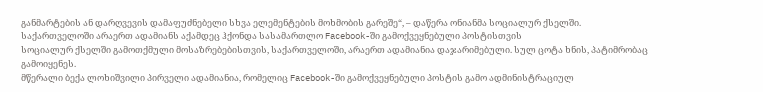განმარტების ან დარღვევის დამაფუძნებელი სხვა ელემენტების მოხმობის გარეშე“, – დაწერა ონიანმა სოციალურ ქსელში.
საქართველოში არაერთ ადამიანს აქამდეც ჰქონდა სასამართლო Facebook-ში გამოქვეყნებული პოსტისთვის
სოციალურ ქსელში გამოთქმული მოსაზრებებისთვის, საქართველოში, არაერთ ადამიანია დაჯარიმებული. სულ ცოტა ხნის, პატიმრობაც გამოიყენეს.
მწერალი ბექა ლოხიშვილი პირველი ადამიანია, რომელიც Facebook-ში გამოქვეყნებული პოსტის გამო ადმინისტრაციულ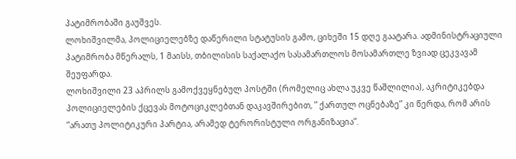პატიმრობაში გაუშვეს.
ლოხიშვილმა, პოლიციელებზე დაწერილი სტატუსის გამო, ციხეში 15 დღე გაატარა. ადმინისტრაციული პატიმრობა მწერალს, 1 მაისს, თბილისის საქალაქო სასამართლოს მოსამართლე ზვიად ცეკვავამ შეუფარდა.
ლოხიშვილი 23 აპრილს გამოქვეყნებულ პოსტში (რომელიც ახლა უკვე წაშლილია), აკრიტიკებდა პოლიციელების ქცევას მოტოციკლებთან დაკავშირებით, ” ქართულ ოცნებაზე” კი წერდა, რომ არის “არათუ პოლიტიკური პარტია, არამედ ტერორისტული ორგანიზაცია“.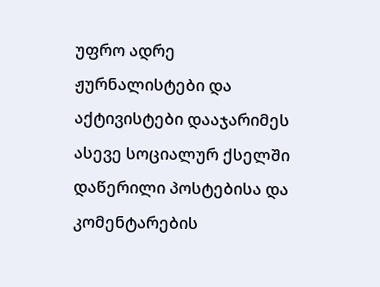უფრო ადრე ჟურნალისტები და აქტივისტები დააჯარიმეს ასევე სოციალურ ქსელში დაწერილი პოსტებისა და კომენტარების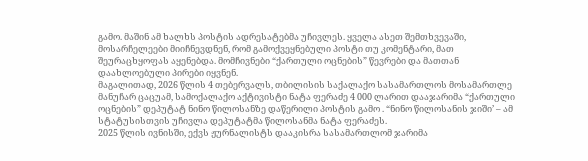გამო. მაშინ ამ ხალხს პოსტის ადრესატებმა უჩივლეს. ყველა ასეთ შემთხვევაში, მოსარჩელეები მიიჩნევდნენ, რომ გამოქვეყნებული პოსტი თუ კომენტარი, მათ შეურაცხყოფას აყენებდა. მომჩივნები “ქართული ოცნების” წევრები და მათთან დაახლოებული პირები იყვნენ.
მაგალითად, 2026 წლის 4 თებერვალს, თბილისის საქალაქო სასამართლოს მოსამართლე მანუჩარ ცაცუამ, სამოქალაქო აქტივისტი ნატა ფერაძე 4 000 ლარით დააჯარიმა “ქართული ოცნების” დეპუტატ ნინო წილოსანზე დაწერილი პოსტის გამო . “ნინო წილოსანის ჯიში’ – ამ სტატუსისთვის უჩივლა დეპუტატმა წილოსანმა ნატა ფერაძეს.
2025 წლის ივნისში, ექვს ჟურნალისტს დააკისრა სასამართლომ ჯარიმა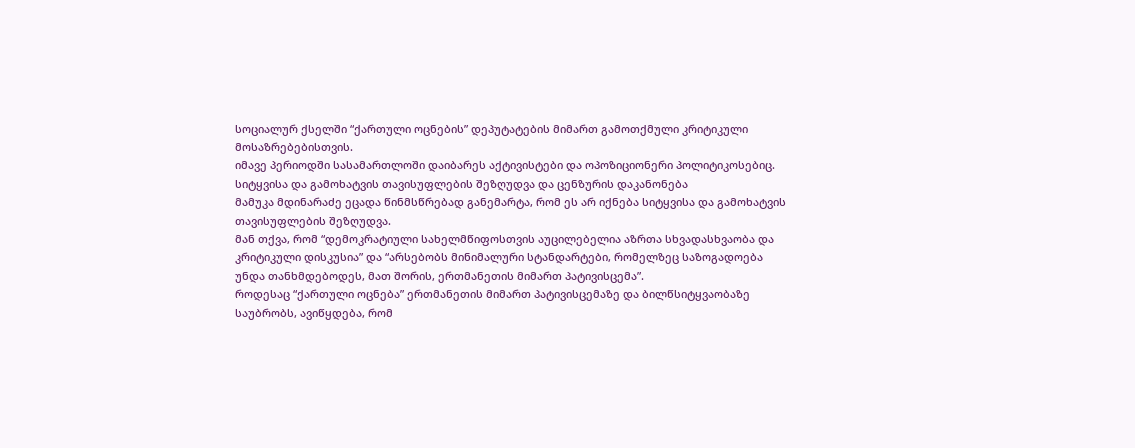სოციალურ ქსელში “ქართული ოცნების” დეპუტატების მიმართ გამოთქმული კრიტიკული მოსაზრებებისთვის.
იმავე პერიოდში სასამართლოში დაიბარეს აქტივისტები და ოპოზიციონერი პოლიტიკოსებიც.
სიტყვისა და გამოხატვის თავისუფლების შეზღუდვა და ცენზურის დაკანონება
მამუკა მდინარაძე ეცადა წინმსწრებად განემარტა, რომ ეს არ იქნება სიტყვისა და გამოხატვის თავისუფლების შეზღუდვა.
მან თქვა, რომ “დემოკრატიული სახელმწიფოსთვის აუცილებელია აზრთა სხვადასხვაობა და კრიტიკული დისკუსია” და “არსებობს მინიმალური სტანდარტები, რომელზეც საზოგადოება უნდა თანხმდებოდეს, მათ შორის, ერთმანეთის მიმართ პატივისცემა”.
როდესაც “ქართული ოცნება” ერთმანეთის მიმართ პატივისცემაზე და ბილწსიტყვაობაზე საუბრობს, ავიწყდება, რომ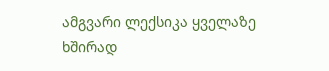ამგვარი ლექსიკა ყველაზე ხშირად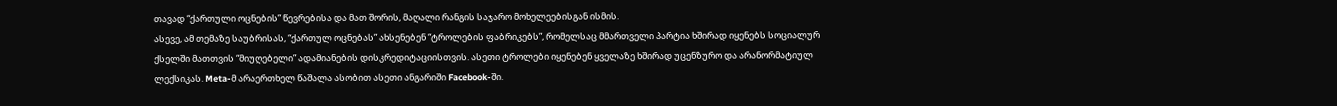თავად “ქართული ოცნების” წევრებისა და მათ შორის, მაღალი რანგის საჯარო მოხელეებისგან ისმის.
ასევე, ამ თემაზე საუბრისას, “ქართულ ოცნებას” ახსენებენ “ტროლების ფაბრიკებს”, რომელსაც მმართველი პარტია ხშირად იყენებს სოციალურ ქსელში მათთვის “მიუღებელი” ადამიანების დისკრედიტაციისთვის. ასეთი ტროლები იყენებენ ყველაზე ხშირად უცენზურო და არანორმატიულ ლექსიკას. Meta-მ არაერთხელ წაშალა ასობით ასეთი ანგარიში Facebook-ში.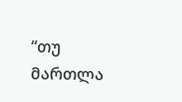“თუ მართლა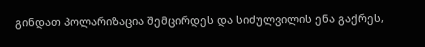გინდათ პოლარიზაცია შემცირდეს და სიძულვილის ენა გაქრეს,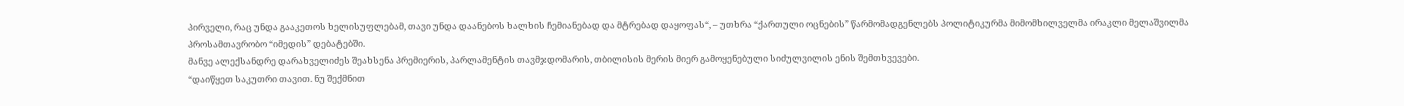პირველი, რაც უნდა გააკეთოს ხელისუფლებამ, თავი უნდა დაანებოს ხალხის ჩემიანებად და მტრებად დაყოფას“, – უთხრა “ქართული ოცნების” წარმომადგენლებს პოლიტიკურმა მიმომხილველმა ირაკლი მელაშვილმა პროსამთავრობო “იმედის” დებატებში.
მანვე ალექსანდრე დარახველიძეს შეახსენა პრემიერის, პარლამენტის თავმჯდომარის, თბილისის მერის მიერ გამოყენებული სიძულვილის ენის შემთხვევები.
“დაიწყეთ საკუთრი თავით. ნუ შექმნით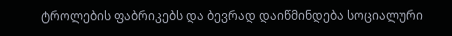ტროლების ფაბრიკებს და ბევრად დაიწმინდება სოციალური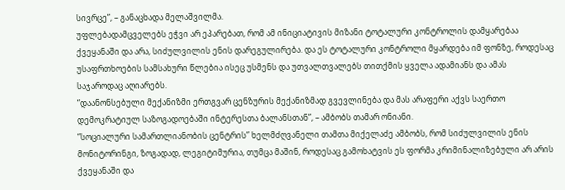სივრცე”, – განაცხადა მელაშვილმა.
უფლებადამცველებს ეჭვი არ ეპარებათ, რომ ამ ინიციატივის მიზანი ტოტალური კონტროლის დამყარებაა ქვეყანაში და არა, სიძულვილის ენის დარეგულირება. და ეს ტოტალური კონტროლი მყარდება იმ ფონზე, როდესაც უსაფრთხოების სამსახური წლებია ისეც უსმენს და უთვალთვალებს თითქმის ყველა ადამიანს და ამას საჯაროდაც აღიარებს.
“დაანონსებული მექანიზმი ერთგვარ ცენზურის მექანიზმად გვევლინება და მას არაფერი აქვს საერთო დემოკრატიულ საზოგადოებაში ინტერესთა ბალანსთან”, – ამბობს თამარ ონიანი.
“სოციალური სამართლიანობის ცენტრის” ხელმძღვანელი თამთა მიქელაძე ამბობს, რომ სიძულვილის ენის მონიტორინგი, ზოგადად, ლეგიტიმურია, თუმცა მაშინ, როდესაც გამოხატვის ეს ფორმა კრიმინალიზებული არ არის ქვეყანაში და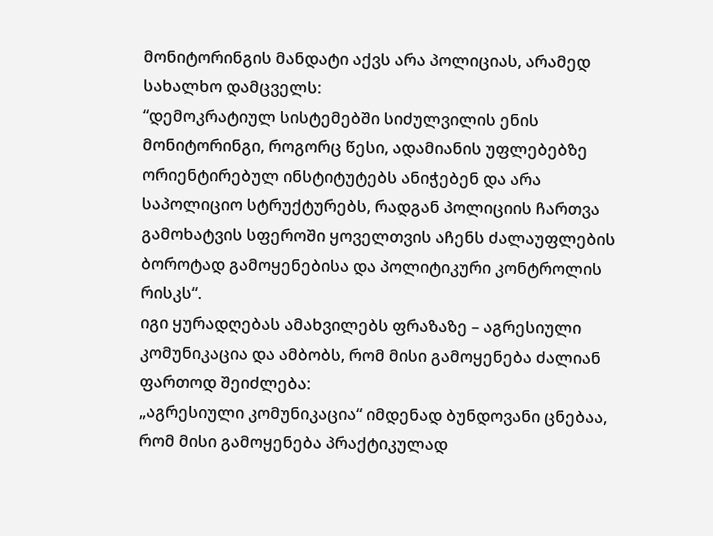მონიტორინგის მანდატი აქვს არა პოლიციას, არამედ სახალხო დამცველს:
“დემოკრატიულ სისტემებში სიძულვილის ენის მონიტორინგი, როგორც წესი, ადამიანის უფლებებზე ორიენტირებულ ინსტიტუტებს ანიჭებენ და არა საპოლიციო სტრუქტურებს, რადგან პოლიციის ჩართვა გამოხატვის სფეროში ყოველთვის აჩენს ძალაუფლების ბოროტად გამოყენებისა და პოლიტიკური კონტროლის რისკს“.
იგი ყურადღებას ამახვილებს ფრაზაზე – აგრესიული კომუნიკაცია და ამბობს, რომ მისი გამოყენება ძალიან ფართოდ შეიძლება:
„აგრესიული კომუნიკაცია“ იმდენად ბუნდოვანი ცნებაა, რომ მისი გამოყენება პრაქტიკულად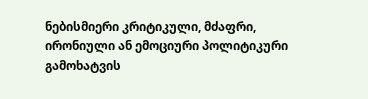ნებისმიერი კრიტიკული, მძაფრი, ირონიული ან ემოციური პოლიტიკური გამოხატვის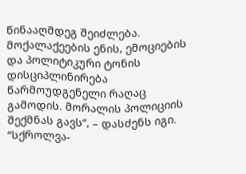წინააღმდეგ შეიძლება. მოქალაქეების ენის, ემოციების და პოლიტიკური ტონის დისციპლინირება წარმოუდგენელი რაღაც გამოდის. მორალის პოლიციის შექმნას გავს“, – დასძენს იგი.
“სქროლვა-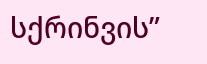სქრინვის”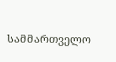სამმართველო